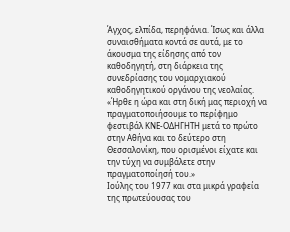Άγχος, ελπίδα, περηφάνια. Ίσως και άλλα συναισθήματα κοντά σε αυτά, με το άκουσμα της είδησης από τον καθοδηγητή, στη διάρκεια της συνεδρίασης του νομαρχιακού καθοδηγητικού οργάνου της νεολαίας.
«Ήρθε η ώρα και στη δική μας περιοχή να πραγματοποιήσουμε το περίφημο φεστιβάλ ΚΝΕ-ΟΔΗΓΗΤΗ μετά το πρώτο στην Αθήνα και το δεύτερο στη Θεσσαλονίκη, που ορισμένοι είχατε και την τύχη να συμβάλετε στην πραγματοποίησή του.»
Ιούλης του 1977 και στα μικρά γραφεία της πρωτεύουσας του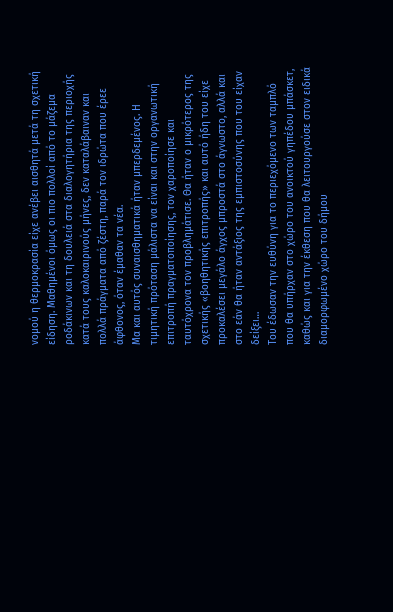νομού η θερμοκρασία είχε ανέβει αισθητά μετά τη σχετική είδηση. Μαθημένοι όμως οι πιο πολλοί από το μάζεμα ροδάκινων και τη δουλειά στα διαλογητήρια της περιοχής κατά τους καλοκαιρινούς μήνες, δεν καταλάβαιναν και πολλά πράγματα από ζέστη, παρά τον ιδρώτα που έρεε άφθονος, όταν έμαθαν τα νέα.
Μα και αυτός συναισθηματικά ήταν μπερδεμένος. Η τιμητική πρόταση μάλιστα να είναι και στην οργανωτική επιτροπή πραγματοποίησης, τον χαροποίησε και ταυτόχρονα τον προβλημάτισε. Θα ήταν ο μικρότερος της σχετικής «βοηθητικής επιτροπής» και αυτό ήδη του είχε προκαλέσει μεγάλο άγχος μπροστά στο άγνωστο, αλλά και στο εάν θα ήταν αντάξιος της εμπιστοσύνης που του είχαν δείξει…
Του έδωσαν την ευθύνη για το περιεχόμενο των ταμπλό που θα υπήρχαν στο χώρο του ανοικτού γηπέδου μπάσκετ, καθώς και για την έκθεση που θα λειτουργούσε στον ειδικά διαμορφωμένο χώρο του δήμου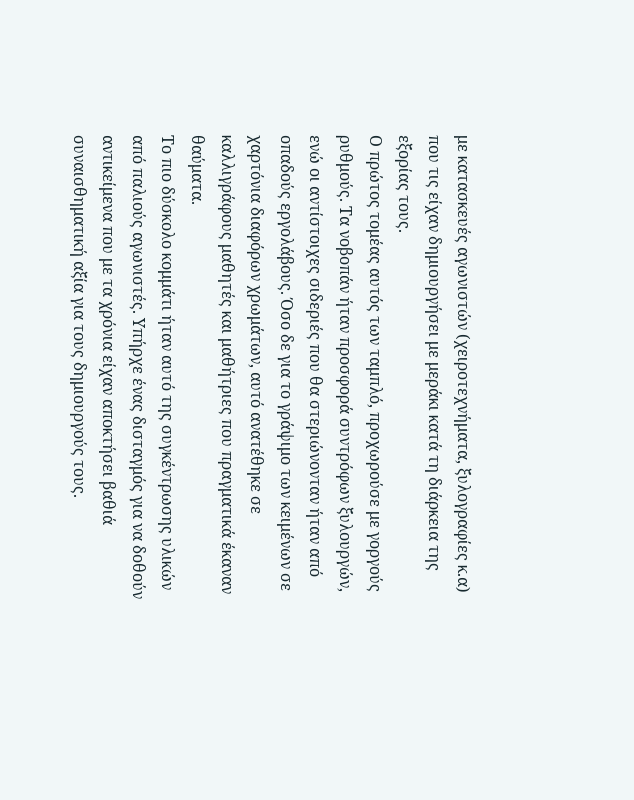με κατασκευές αγωνιστών (χειροτεχνήματα, ξυλογραφίες κ.α) που τις είχαν δημιουργήσει με μεράκι κατά τη διάρκεια της εξορίας τους.
Ο πρώτος τομέας αυτός των ταμπλό, προχωρούσε με γοργούς ρυθμούς. Τα νοβοπάν ήταν προσφορά συντρόφων ξυλουργών, ενώ οι αντίστοιχες σιδεριές που θα στεριώνονταν ήταν από οπαδούς εργολάβους. Όσο δε για το γράψιμο των κειμένων σε χαρτόνια διαφόρων χρωμάτων, αυτό ανατέθηκε σε καλλιγράφους μαθητές και μαθήτριες που πραγματικά έκαναν θαύματα.
Το πιο δύσκολο κομμάτι ήταν αυτό της συγκέντρωσης υλικών από παλιούς αγωνιστές. Υπήρχε ένας δισταγμός για να δοθούν αντικείμενα που με τα χρόνια είχαν αποκτήσει βαθιά συναισθηματική αξία για τους δημιουργούς τους.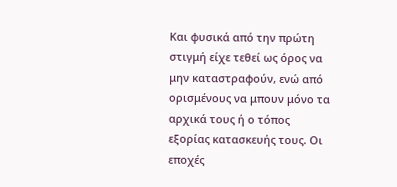Και φυσικά από την πρώτη στιγμή είχε τεθεί ως όρος να μην καταστραφούν, ενώ από ορισμένους να μπουν μόνο τα αρχικά τους ή ο τόπος εξορίας κατασκευής τους. Οι εποχές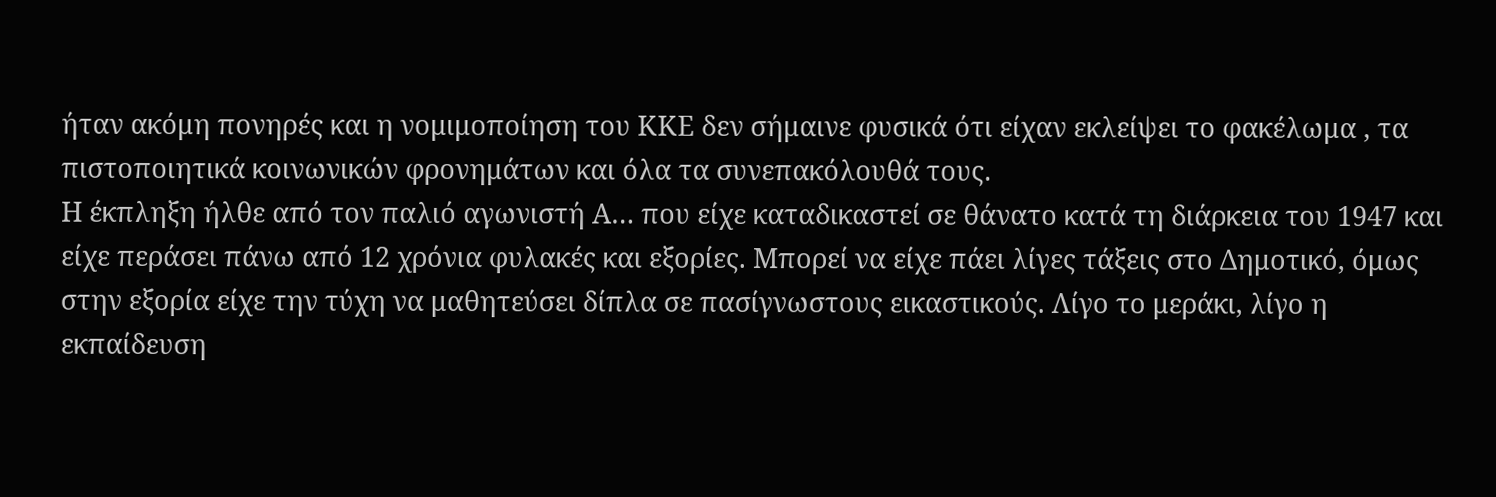ήταν ακόμη πονηρές και η νομιμοποίηση του ΚΚΕ δεν σήμαινε φυσικά ότι είχαν εκλείψει το φακέλωμα , τα πιστοποιητικά κοινωνικών φρονημάτων και όλα τα συνεπακόλουθά τους.
Η έκπληξη ήλθε από τον παλιό αγωνιστή Α… που είχε καταδικαστεί σε θάνατο κατά τη διάρκεια του 1947 και είχε περάσει πάνω από 12 χρόνια φυλακές και εξορίες. Μπορεί να είχε πάει λίγες τάξεις στο Δημοτικό, όμως στην εξορία είχε την τύχη να μαθητεύσει δίπλα σε πασίγνωστους εικαστικούς. Λίγο το μεράκι, λίγο η εκπαίδευση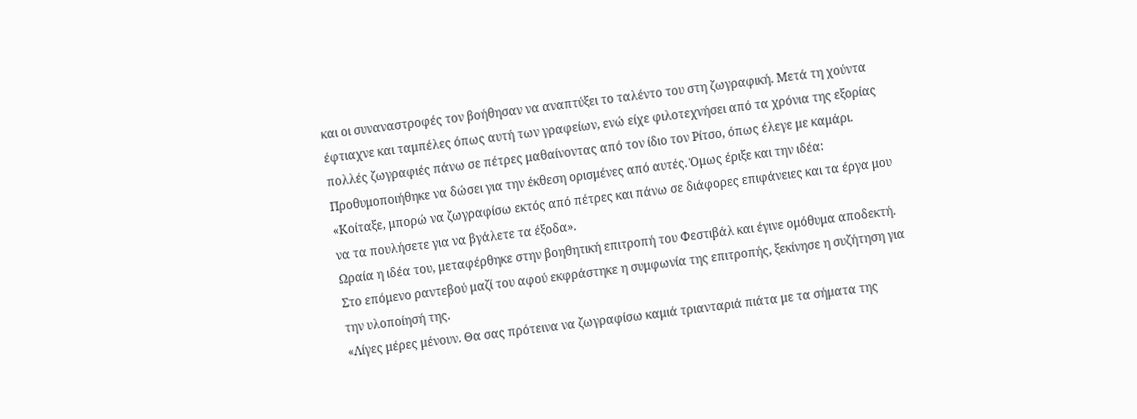και οι συναναστροφές τον βοήθησαν να αναπτύξει το ταλέντο του στη ζωγραφική. Μετά τη χούντα έφτιαχνε και ταμπέλες όπως αυτή των γραφείων, ενώ είχε φιλοτεχνήσει από τα χρόνια της εξορίας πολλές ζωγραφιές πάνω σε πέτρες μαθαίνοντας από τον ίδιο τον Ρίτσο, όπως έλεγε με καμάρι. Προθυμοποιήθηκε να δώσει για την έκθεση ορισμένες από αυτές. Όμως έριξε και την ιδέα:
«Κοίταξε, μπορώ να ζωγραφίσω εκτός από πέτρες και πάνω σε διάφορες επιφάνειες και τα έργα μου να τα πουλήσετε για να βγάλετε τα έξοδα».
Ωραία η ιδέα του, μεταφέρθηκε στην βοηθητική επιτροπή του Φεστιβάλ και έγινε ομόθυμα αποδεκτή.
Στο επόμενο ραντεβού μαζί του αφού εκφράστηκε η συμφωνία της επιτροπής, ξεκίνησε η συζήτηση για την υλοποίησή της.
«Λίγες μέρες μένουν. Θα σας πρότεινα να ζωγραφίσω καμιά τριανταριά πιάτα με τα σήματα της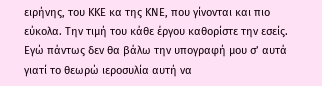ειρήνης, του ΚΚΕ κα της ΚΝΕ, που γίνονται και πιο εύκολα. Την τιμή του κάθε έργου καθορίστε την εσείς. Εγώ πάντως δεν θα βάλω την υπογραφή μου σ’ αυτά γιατί το θεωρώ ιεροσυλία αυτή να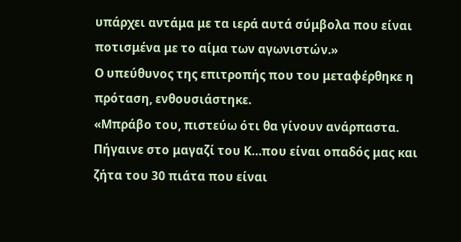υπάρχει αντάμα με τα ιερά αυτά σύμβολα που είναι ποτισμένα με το αίμα των αγωνιστών.»
Ο υπεύθυνος της επιτροπής που του μεταφέρθηκε η πρόταση, ενθουσιάστηκε.
«Μπράβο του, πιστεύω ότι θα γίνουν ανάρπαστα. Πήγαινε στο μαγαζί του Κ…που είναι οπαδός μας και ζήτα του 30 πιάτα που είναι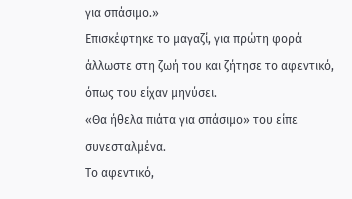για σπάσιμο.»
Επισκέφτηκε το μαγαζί, για πρώτη φορά άλλωστε στη ζωή του και ζήτησε το αφεντικό, όπως του είχαν μηνύσει.
«Θα ήθελα πιάτα για σπάσιμο» του είπε συνεσταλμένα.
Το αφεντικό,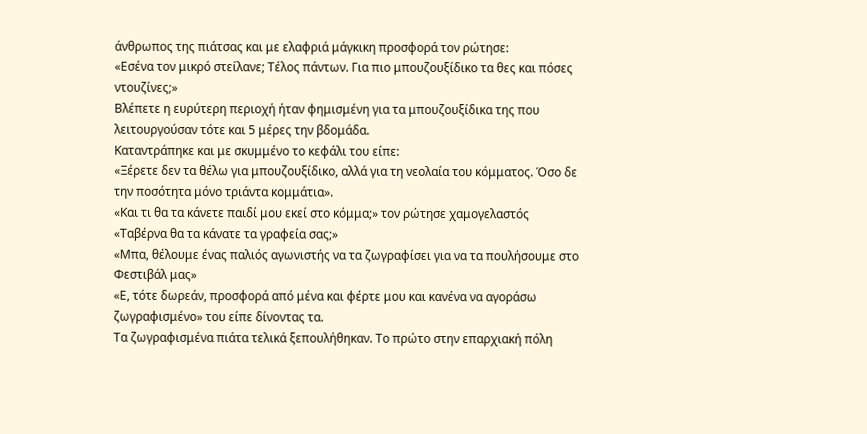άνθρωπος της πιάτσας και με ελαφριά μάγκικη προσφορά τον ρώτησε:
«Εσένα τον μικρό στείλανε; Τέλος πάντων. Για πιο μπουζουξίδικο τα θες και πόσες ντουζίνες;»
Βλέπετε η ευρύτερη περιοχή ήταν φημισμένη για τα μπουζουξίδικα της που λειτουργούσαν τότε και 5 μέρες την βδομάδα.
Καταντράπηκε και με σκυμμένο το κεφάλι του είπε:
«Ξέρετε δεν τα θέλω για μπουζουξίδικο, αλλά για τη νεολαία του κόμματος. Όσο δε την ποσότητα μόνο τριάντα κομμάτια».
«Και τι θα τα κάνετε παιδί μου εκεί στο κόμμα;» τον ρώτησε χαμογελαστός «Ταβέρνα θα τα κάνατε τα γραφεία σας;»
«Μπα, θέλουμε ένας παλιός αγωνιστής να τα ζωγραφίσει για να τα πουλήσουμε στο Φεστιβάλ μας»
«Ε, τότε δωρεάν, προσφορά από μένα και φέρτε μου και κανένα να αγοράσω ζωγραφισμένο» του είπε δίνοντας τα.
Τα ζωγραφισμένα πιάτα τελικά ξεπουλήθηκαν. Το πρώτο στην επαρχιακή πόλη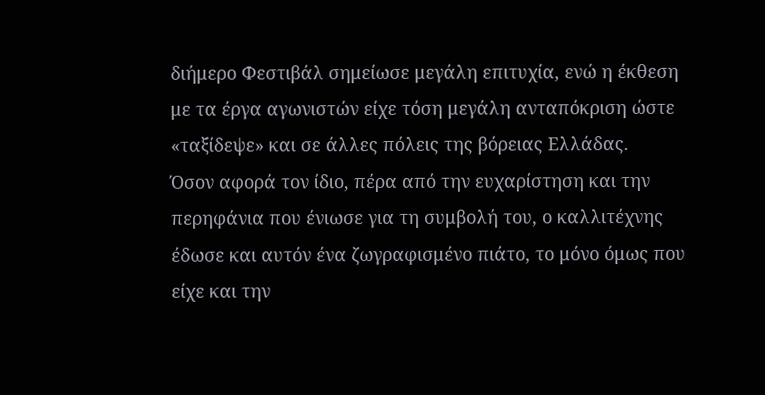διήμερο Φεστιβάλ σημείωσε μεγάλη επιτυχία, ενώ η έκθεση με τα έργα αγωνιστών είχε τόση μεγάλη ανταπόκριση ώστε «ταξίδεψε» και σε άλλες πόλεις της βόρειας Ελλάδας.
Όσον αφορά τον ίδιο, πέρα από την ευχαρίστηση και την περηφάνια που ένιωσε για τη συμβολή του, ο καλλιτέχνης έδωσε και αυτόν ένα ζωγραφισμένο πιάτο, το μόνο όμως που είχε και την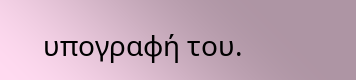υπογραφή του.